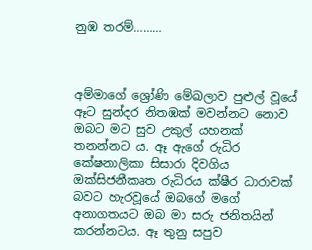නුඹ තරම්………



අම්මාගේ ශ්‍රෝණි මේඛලාව පුළුල් වූයේ ඈට සුන්දර නිතඹක් මවන්නට නොව  ඔබට මට සුව උකුල් යහනක් තනන්නට ය. ඈ ඇගේ රුධිර කේෂනාලිකා සිසාරා දිවගිය ඔක්සිජනීකෘත රුධිරය ක්ෂීර ධාරාවක් බවට හැරවූයේ ඔබගේ මගේ අනාගතයට ඔබ මා සරු ජනිතයින් කරන්නටය. ඈ තුනු සපුව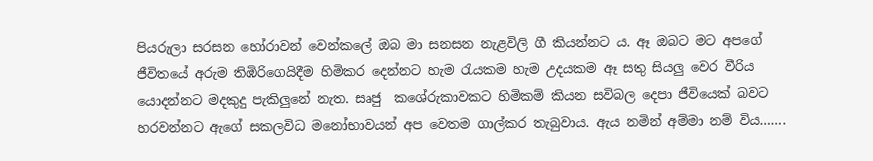පියරුලා සරසන හෝරාවන් වෙන්කලේ ඔබ මා සනසන නැළවිලි ගී කියන්නට ය. ඈ ඔබට මට අපගේ ජීවිතයේ අරුම තිඹිරිගෙයිදීම හිමිකර දෙන්නට හැම රැයකම හැම උදයකම ඈ සතු සියලු වෙර වීරිය යොදන්නට මදකුදු පැකිලුනේ නැත. සෘජු  කශේරුකාවකට හිමිකම් කියන සවිබල දෙපා ජීවියෙක් බවට හරවන්නට ඇගේ සකලවිධ මනෝභාවයන් අප වෙතම ගාල්කර තැබුවාය. ඇය නමින් අම්මා නම් විය…….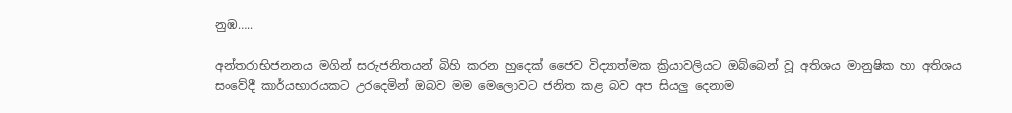නුඹ…..

අන්තරාභිජනනය මගින් සරුජනිතයන් බිහි කරන හුදෙක් ජෛව විද්‍යාත්මක ක්‍රියාවලියට ඔබ්බෙන් වූ අතිශය මානුෂික හා අතිශය සංවේදී කාර්යභාරයකට උරදෙමින් ඔබව මම මෙලොවට ජනිත කළ බව අප සියලු දෙනාම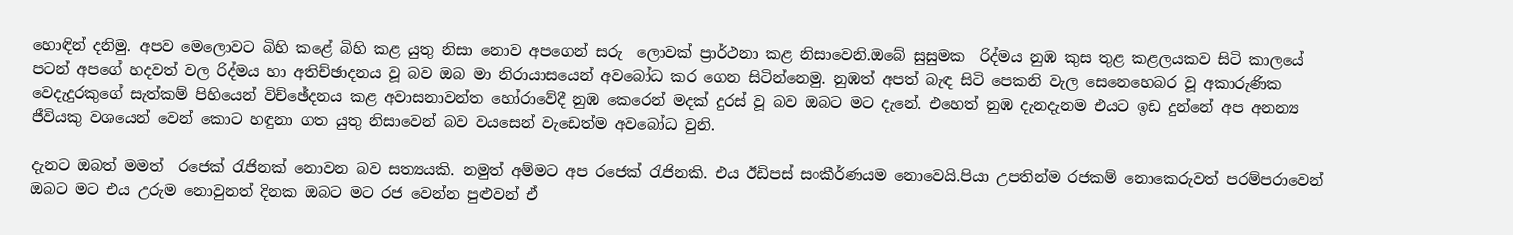හොඳින් දනිමු. අපව මෙලොවට බිහි කළේ බිහි කළ යුතු නිසා නොව අපගෙන් සරු  ලොවක් ප්‍රාර්ථනා කළ නිසාවෙනි.ඔබේ සුසුමක  රිද්මය නුඹ කුස තුළ කළලයකව සිටි කාලයේ පටන් අපගේ හදවත් වල රිද්මය හා අතිච්ඡාදනය වූ බව ඔබ මා නිරායාසයෙන් අවබෝධ කර ගෙන සිටින්නෙමු. නුඹත් අපත් බැඳ සිටි පෙකනි වැල සෙනෙහෙබර වූ අකාරුණික වෙදැදුරකුගේ සැත්කම් පිහියෙන් විච්ඡේදනය කළ අවාසනාවන්ත හෝරාවේදී නුඹ කෙරෙන් මදක් දුරස් වූ බව ඔබට මට දැනේ. එහෙත් නුඹ දැනදැනම එයට ඉඩ දුන්නේ අප අනන්‍ය ජීවියකු වශයෙන් වෙන් කොට හඳුනා ගත යුතු නිසාවෙන් බව වයසෙන් වැඩෙත්ම අවබෝධ වුනි.

දැනට ඔබත් මමත්  රජෙක් රැජිනක් නොවන බව සත්‍යයකි. නමුත් අම්මට අප රජෙක් රැජිනකි. එය ඊඩිපස් සංකීර්ණයම නොවෙයි.පියා උපතින්ම රජකම් නොකෙරුවත් පරම්පරාවෙන් ඔබට මට එය උරුම නොවුනත් දිනක ඔබට මට රජ වෙන්න පුළුවන් ඒ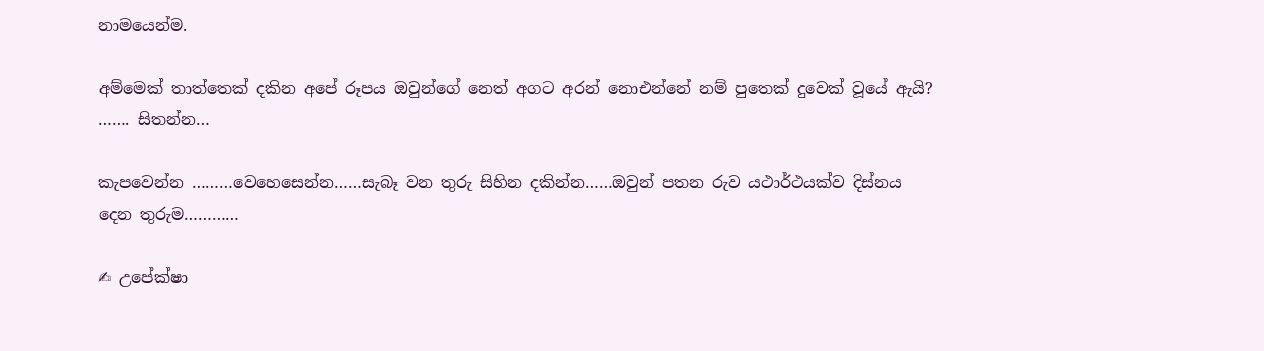නාමයෙන්ම.

අම්මෙක් තාත්තෙක් දකින අපේ රූපය ඔවුන්ගේ නෙත් අගට අරන් නොඑන්නේ නම් පුතෙක් දුවෙක් වූයේ ඇයි? ……. සිතන්න…

කැපවෙන්න ………වෙහෙසෙන්න……සැබෑ වන තුරු සිහින දකින්න……ඔවුන් පතන රුව යථාර්ථයක්ව දිස්නය දෙන තුරුම…………

✍ උපේක්ෂා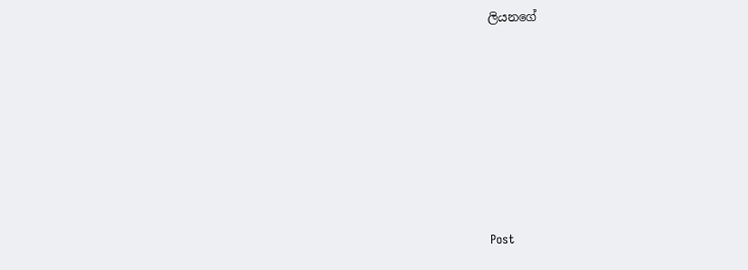ලියනගේ







Post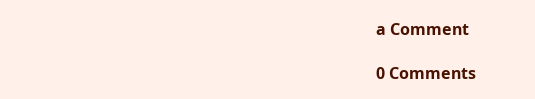a Comment

0 Comments